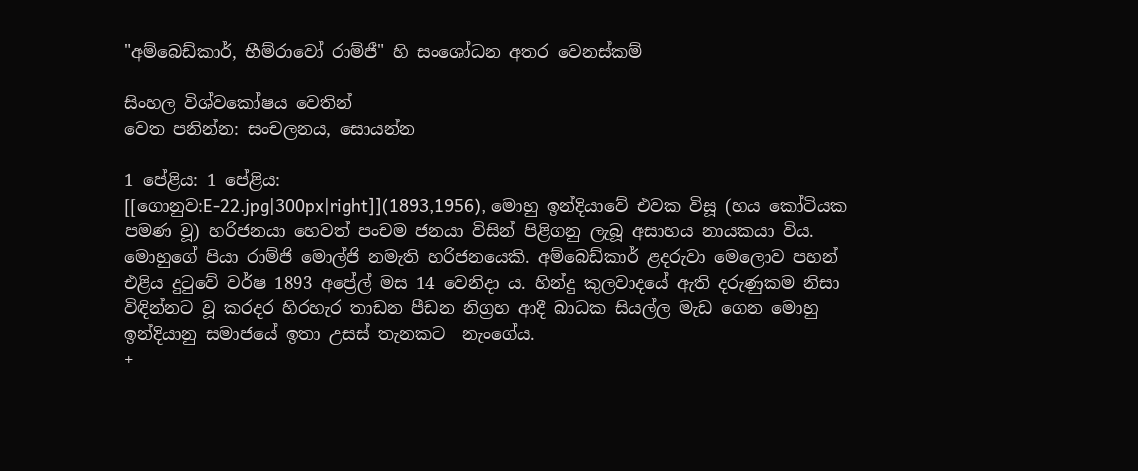"අම්බෙඩ්කාර්, භීම්රාවෝ රාම්ජී" හි සංශෝධන අතර වෙනස්කම්

සිංහල විශ්වකෝෂය වෙතින්
වෙත පනින්න: සංචලනය, සොයන්න

1 පේළිය: 1 පේළිය:
[[ගොනුව:E-22.jpg|300px|right]](1893,1956), මොහු ඉන්දියාවේ එවක විසූ (හය කෝටියක පමණ වූ) හරිජනයා හෙවත් පංචම ජනයා විසින් පිළිගනු ලැබූ අසාහය නායකයා විය. මොහුගේ පියා රාම්ජි මොල්ජි නමැති හරිජනයෙකි. අම්බෙඩ්කාර් ළදරුවා මෙලොව පහන් එළිය දුටුවේ වර්ෂ 1893 අප්‍රේල් මස 14 වෙනිදා ය. හින්දු කුලවාදයේ ඇති දරුණුකම නිසා විඳින්නට වූ කරදර හිරහැර තාඩන පීඩන නිග්‍රහ ආදී බාධක සියල්ල මැඩ ගෙන මොහු ඉන්දියානු සමාජයේ ඉතා උසස් තැනකට  නැංගේය.
+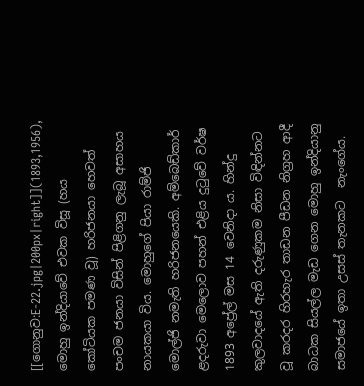[[ගොනුව:E-22.jpg|200px|right]](1893,1956), මොහු ඉන්දියාවේ එවක විසූ (හය කෝටියක පමණ වූ) හරිජනයා හෙවත් පංචම ජනයා විසින් පිළිගනු ලැබූ අසාහය නායකයා විය. මොහුගේ පියා රාම්ජි මොල්ජි නමැති හරිජනයෙකි. අම්බෙඩ්කාර් ළදරුවා මෙලොව පහන් එළිය දුටුවේ වර්ෂ 1893 අප්‍රේල් මස 14 වෙනිදා ය. හින්දු කුලවාදයේ ඇති දරුණුකම නිසා විඳින්නට වූ කරදර හිරහැර තාඩන පීඩන නිග්‍රහ ආදී බාධක සියල්ල මැඩ ගෙන මොහු ඉන්දියානු සමාජයේ ඉතා උසස් තැනකට  නැංගේය.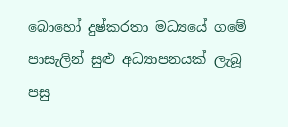බොහෝ දුෂ්කරතා මධ්‍යයේ ගමේ පාසැලින් සුළු අධ්‍යාපනයක් ලැබූ පසු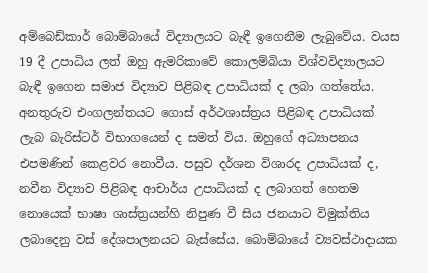අම්බෙඩ්කාර් බොම්බායේ විද්‍යාලයට බැඳී ඉගෙනීම ලැබුවේය. වයස 19 දී උපාධිය ලත් ඔහු ඇමරිකාවේ කොලම්බියා විශ්වවිද්‍යාලයට බැඳී ඉගෙන සමාජ විද්‍යාව පිළිබඳ උපාධියක් ද ලබා ගත්තේය. අනතුරුව එංගලන්තයට ගොස් අර්ථශාස්ත්‍රය පිළිබඳ උපාධියක් ලැබ බැරිස්ටර් විභාගයෙන් ද සමත් විය. ඔහුගේ අධ්‍යාපනය එපමණින් කෙළවර නොවීය. පසුව දර්ශන විශාරද උපාධියක් ද, නවීන විද්‍යාව පිළිබඳ ආචාර්ය උපාධියක් ද ලබාගත් හෙතම නොයෙක් භාෂා ශාස්ත්‍රයන්හි නිපුණ වී සිය ජනයාට විමුක්තිය ලබාදෙනු වස් දේශපාලනයට බැස්සේය. බොම්බායේ ව්‍යවස්ථාදායක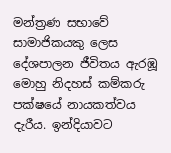මන්ත්‍රණ සභාවේ සාමාජිකයකු ලෙස දේශපාලන ජීවිතය ඇරඹූ මොහු නිදහස් කම්කරු පක්ෂයේ නායකත්වය දැරීය. ඉන්දියාවට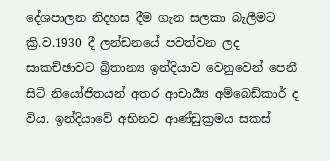දේශපාලන නිදහස දීම ගැන සලකා බැලීමට ක්‍රි.ව.1930 දී ලන්ඩනයේ පවත්වන ලද සාකච්ඡාවට බ්‍රිතාන්‍ය ඉන්දියාව වෙනුවෙන් පෙනී සිටි නියෝජිතයන් අතර ආචාර්‍ය්‍ය අම්බෙඩ්කාර් ද විය. ඉන්දියාවේ අභිනව ආණ්ඩුක්‍රමය සකස්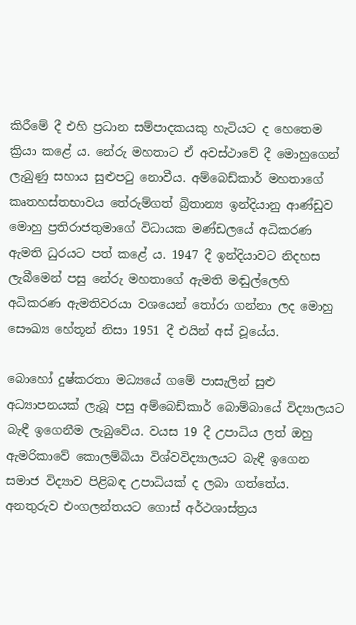කිරීමේ දී එහි ප්‍රධාන සම්පාදකයකු හැටියට ද හෙතෙම ක්‍රියා කළේ ය. නේරු මහතාට ඒ අවස්ථාවේ දී මොහුගෙන් ලැබුණු සහාය සුළුපටු නොවීය. අම්බෙඩ්කාර් මහතාගේ කෘතහස්තභාවය තේරුම්ගත් බ්‍රිතාන්‍ය ඉන්දියානු ආණ්ඩුව මොහු ප්‍රතිරාජතුමාගේ විධායක මණ්ඩලයේ අධිකරණ ඇමති ධුරයට පත් කළේ ය. 1947 දී ඉන්දියාවට නිදහස ලැබීමෙන් පසු නේරු මහතාගේ ඇමති මඬුල්ලෙහි අධිකරණ ඇමතිවරයා වශයෙන් තෝරා ගන්නා ලද මොහු සෞඛ්‍ය හේතූන් නිසා 1951 දී එයින් අස් වූයේය.

බොහෝ දුෂ්කරතා මධ්‍යයේ ගමේ පාසැලින් සුළු අධ්‍යාපනයක් ලැබූ පසු අම්බෙඩ්කාර් බොම්බායේ විද්‍යාලයට බැඳී ඉගෙනීම ලැබුවේය. වයස 19 දී උපාධිය ලත් ඔහු ඇමරිකාවේ කොලම්බියා විශ්වවිද්‍යාලයට බැඳී ඉගෙන සමාජ විද්‍යාව පිළිබඳ උපාධියක් ද ලබා ගත්තේය. අනතුරුව එංගලන්තයට ගොස් අර්ථශාස්ත්‍රය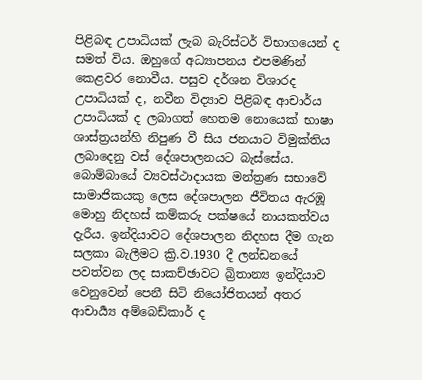පිළිබඳ උපාධියක් ලැබ බැරිස්ටර් විභාගයෙන් ද සමත් විය. ඔහුගේ අධ්‍යාපනය එපමණින් කෙළවර නොවීය. පසුව දර්ශන විශාරද උපාධියක් ද, නවීන විද්‍යාව පිළිබඳ ආචාර්ය උපාධියක් ද ලබාගත් හෙතම නොයෙක් භාෂා ශාස්ත්‍රයන්හි නිපුණ වී සිය ජනයාට විමුක්තිය ලබාදෙනු වස් දේශපාලනයට බැස්සේය. බොම්බායේ ව්‍යවස්ථාදායක මන්ත්‍රණ සභාවේ සාමාජිකයකු ලෙස දේශපාලන ජීවිතය ඇරඹූ මොහු නිදහස් කම්කරු පක්ෂයේ නායකත්වය දැරීය. ඉන්දියාවට දේශපාලන නිදහස දීම ගැන සලකා බැලීමට ක්‍රි.ව.1930 දී ලන්ඩනයේ පවත්වන ලද සාකච්ඡාවට බ්‍රිතාන්‍ය ඉන්දියාව වෙනුවෙන් පෙනී සිටි නියෝජිතයන් අතර ආචාර්‍ය්‍ය අම්බෙඩ්කාර් ද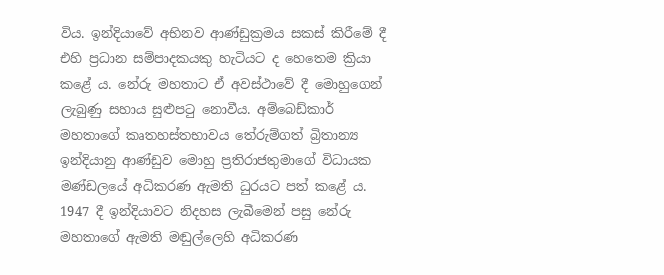විය. ඉන්දියාවේ අභිනව ආණ්ඩුක්‍රමය සකස් කිරීමේ දී එහි ප්‍රධාන සම්පාදකයකු හැටියට ද හෙතෙම ක්‍රියා කළේ ය. නේරු මහතාට ඒ අවස්ථාවේ දී මොහුගෙන් ලැබුණු සහාය සුළුපටු නොවීය. අම්බෙඩ්කාර් මහතාගේ කෘතහස්තභාවය තේරුම්ගත් බ්‍රිතාන්‍ය ඉන්දියානු ආණ්ඩුව මොහු ප්‍රතිරාජතුමාගේ විධායක මණ්ඩලයේ අධිකරණ ඇමති ධුරයට පත් කළේ ය. 1947 දී ඉන්දියාවට නිදහස ලැබීමෙන් පසු නේරු මහතාගේ ඇමති මඬුල්ලෙහි අධිකරණ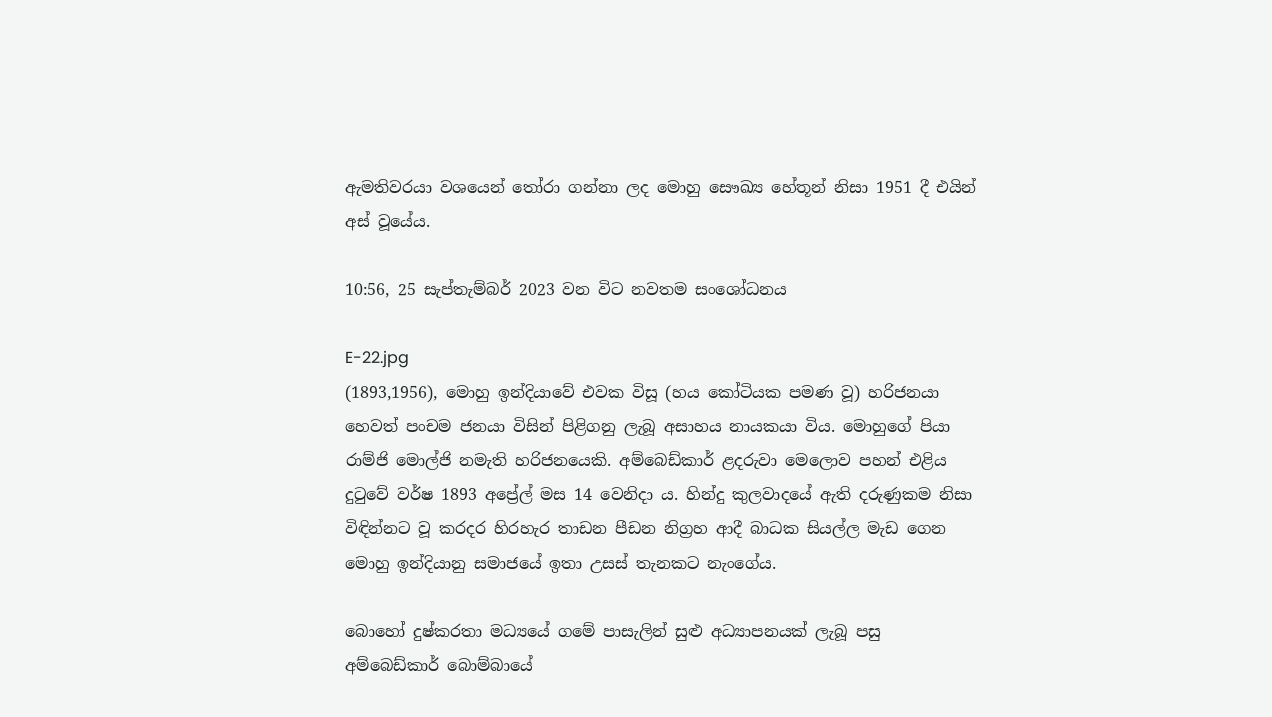ඇමතිවරයා වශයෙන් තෝරා ගන්නා ලද මොහු සෞඛ්‍ය හේතූන් නිසා 1951 දී එයින් අස් වූයේය.

10:56, 25 සැප්තැම්බර් 2023 වන විට නවතම සංශෝධනය

E-22.jpg
(1893,1956), මොහු ඉන්දියාවේ එවක විසූ (හය කෝටියක පමණ වූ) හරිජනයා හෙවත් පංචම ජනයා විසින් පිළිගනු ලැබූ අසාහය නායකයා විය. මොහුගේ පියා රාම්ජි මොල්ජි නමැති හරිජනයෙකි. අම්බෙඩ්කාර් ළදරුවා මෙලොව පහන් එළිය දුටුවේ වර්ෂ 1893 අප්‍රේල් මස 14 වෙනිදා ය. හින්දු කුලවාදයේ ඇති දරුණුකම නිසා විඳින්නට වූ කරදර හිරහැර තාඩන පීඩන නිග්‍රහ ආදී බාධක සියල්ල මැඩ ගෙන මොහු ඉන්දියානු සමාජයේ ඉතා උසස් තැනකට නැංගේය.

බොහෝ දුෂ්කරතා මධ්‍යයේ ගමේ පාසැලින් සුළු අධ්‍යාපනයක් ලැබූ පසු අම්බෙඩ්කාර් බොම්බායේ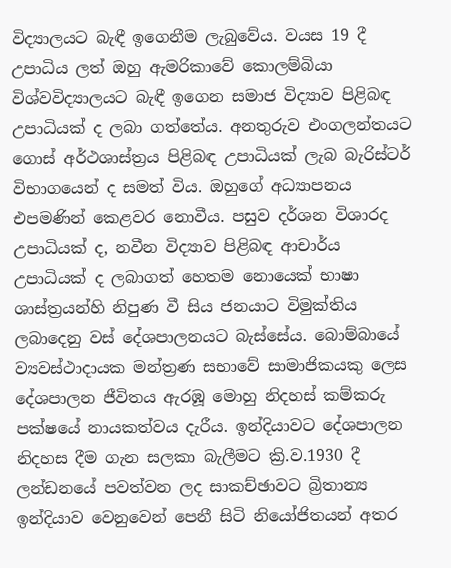විද්‍යාලයට බැඳී ඉගෙනීම ලැබුවේය. වයස 19 දී උපාධිය ලත් ඔහු ඇමරිකාවේ කොලම්බියා විශ්වවිද්‍යාලයට බැඳී ඉගෙන සමාජ විද්‍යාව පිළිබඳ උපාධියක් ද ලබා ගත්තේය. අනතුරුව එංගලන්තයට ගොස් අර්ථශාස්ත්‍රය පිළිබඳ උපාධියක් ලැබ බැරිස්ටර් විභාගයෙන් ද සමත් විය. ඔහුගේ අධ්‍යාපනය එපමණින් කෙළවර නොවීය. පසුව දර්ශන විශාරද උපාධියක් ද, නවීන විද්‍යාව පිළිබඳ ආචාර්ය උපාධියක් ද ලබාගත් හෙතම නොයෙක් භාෂා ශාස්ත්‍රයන්හි නිපුණ වී සිය ජනයාට විමුක්තිය ලබාදෙනු වස් දේශපාලනයට බැස්සේය. බොම්බායේ ව්‍යවස්ථාදායක මන්ත්‍රණ සභාවේ සාමාජිකයකු ලෙස දේශපාලන ජීවිතය ඇරඹූ මොහු නිදහස් කම්කරු පක්ෂයේ නායකත්වය දැරීය. ඉන්දියාවට දේශපාලන නිදහස දීම ගැන සලකා බැලීමට ක්‍රි.ව.1930 දී ලන්ඩනයේ පවත්වන ලද සාකච්ඡාවට බ්‍රිතාන්‍ය ඉන්දියාව වෙනුවෙන් පෙනී සිටි නියෝජිතයන් අතර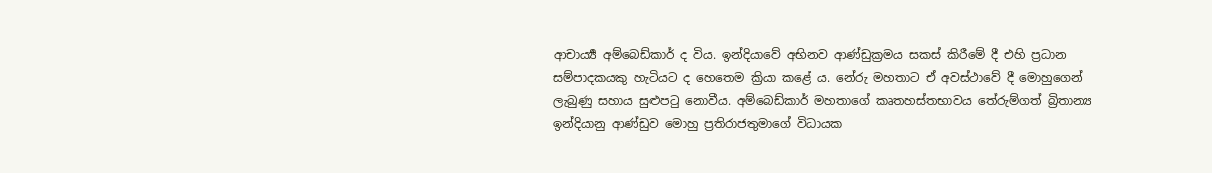ආචාර්‍ය්‍ය අම්බෙඩ්කාර් ද විය. ඉන්දියාවේ අභිනව ආණ්ඩුක්‍රමය සකස් කිරීමේ දී එහි ප්‍රධාන සම්පාදකයකු හැටියට ද හෙතෙම ක්‍රියා කළේ ය. නේරු මහතාට ඒ අවස්ථාවේ දී මොහුගෙන් ලැබුණු සහාය සුළුපටු නොවීය. අම්බෙඩ්කාර් මහතාගේ කෘතහස්තභාවය තේරුම්ගත් බ්‍රිතාන්‍ය ඉන්දියානු ආණ්ඩුව මොහු ප්‍රතිරාජතුමාගේ විධායක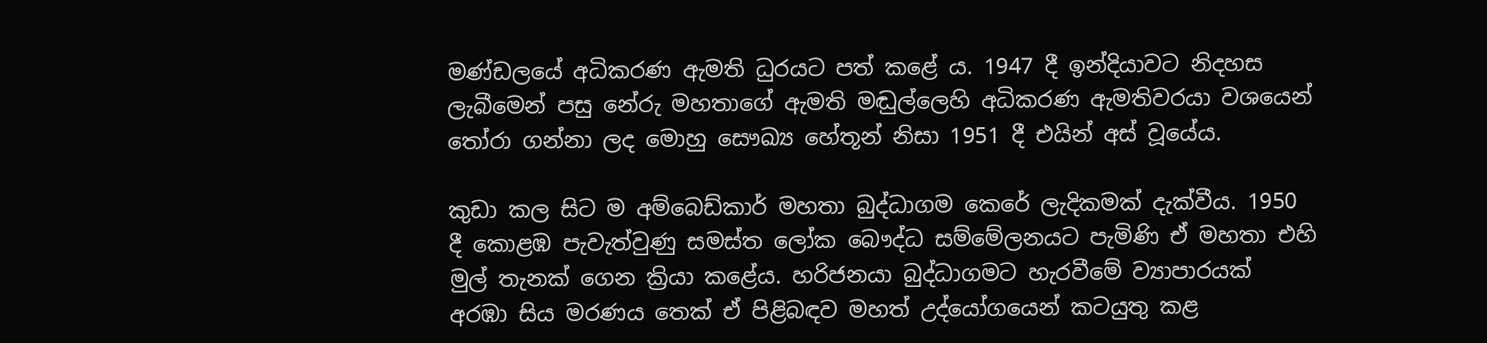මණ්ඩලයේ අධිකරණ ඇමති ධුරයට පත් කළේ ය. 1947 දී ඉන්දියාවට නිදහස ලැබීමෙන් පසු නේරු මහතාගේ ඇමති මඬුල්ලෙහි අධිකරණ ඇමතිවරයා වශයෙන් තෝරා ගන්නා ලද මොහු සෞඛ්‍ය හේතූන් නිසා 1951 දී එයින් අස් වූයේය.

කුඩා කල සිට ම අම්බෙඩ්කාර් මහතා බුද්ධාගම කෙරේ ලැදිකමක් දැක්වීය. 1950 දී කොළඹ පැවැත්වුණු සමස්ත ලෝක බෞද්ධ සම්මේලනයට පැමිණි ඒ මහතා එහි මුල් තැනක් ගෙන ක්‍රියා කළේය. හරිජනයා බුද්ධාගමට හැරවීමේ ව්‍යාපාරයක් අරඹා සිය මරණය තෙක් ඒ පිළිබඳව මහත් උද්යෝගයෙන් කටයුතු කළ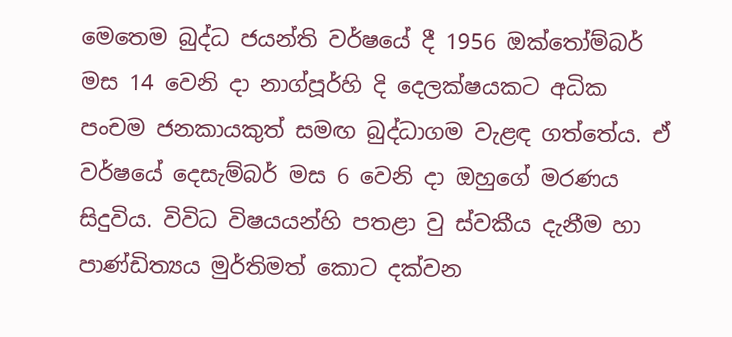මෙතෙම බුද්ධ ජයන්ති වර්ෂයේ දී 1956 ඔක්තෝම්බර් මස 14 වෙනි දා නාග්පූර්හි දි දෙලක්ෂයකට අධික පංචම ජනකායකුත් සමඟ බුද්ධාගම වැළඳ ගත්තේය. ඒ වර්ෂයේ දෙසැම්බර් මස 6 වෙනි දා ඔහුගේ මරණය සිදුවිය. විවිධ විෂයයන්හි පතළා වු ස්වකීය දැනීම හා පාණ්ඩිත්‍යය මුර්තිමත් කොට දක්වන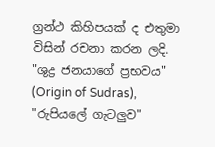ග්‍රන්ථ කිහිපයක් ද එතුමා විසින් රචනා කරන ලදි. "ශුද්‍ර ජනයාගේ ප්‍රභවය" (Origin of Sudras), "රුපියලේ ගැටලුව"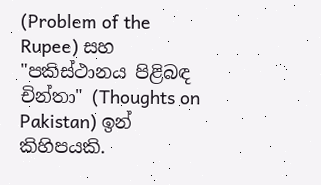(Problem of the Rupee) සහ "පකිස්ථානය පිළිබඳ චින්තා" (Thoughts on Pakistan) ඉන් කිහිපයකි.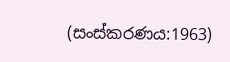(සංස්කරණය:1963)